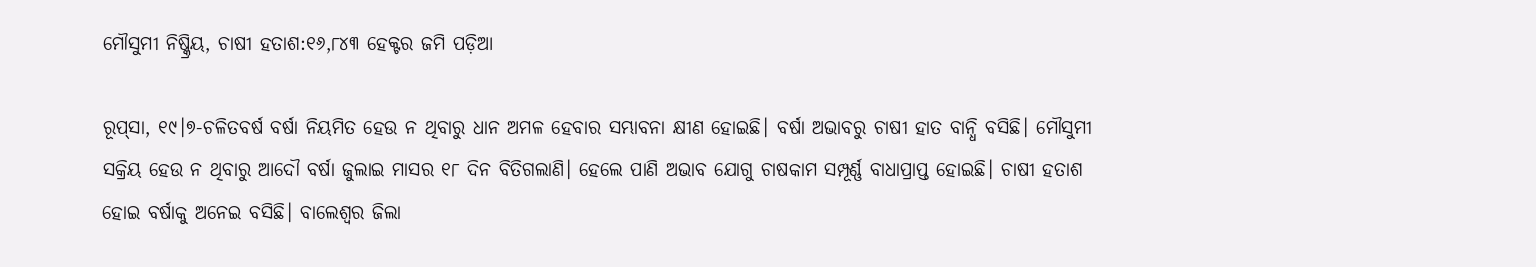ମୌସୁମୀ ନିଷ୍କ୍ରିୟ, ଚାଷୀ ହତାଶ:୧୬,୮୪୩ ହେକ୍ଟର ଜମି ପଡ଼ିଆ

ରୂପ୍‌ସା, ୧୯।୭-ଚଳିତବର୍ଷ ବର୍ଷା ନିୟମିତ ହେଉ ନ ଥିବାରୁ ଧାନ ଅମଳ ହେବାର ସମ୍ଭାବନା କ୍ଷୀଣ ହୋଇଛି। ବର୍ଷା ଅଭାବରୁ ଚାଷୀ ହାତ ବାନ୍ଧି ବସିଛି। ମୌସୁମୀ ସକ୍ରିୟ ହେଉ ନ ଥିବାରୁ ଆଦୌ ବର୍ଷା ଜୁଲାଇ ମାସର ୧୮ ଦିନ ବିତିଗଲାଣି। ହେଲେ ପାଣି ଅଭାବ ଯୋଗୁ ଚାଷକାମ ସମ୍ପୂର୍ଣ୍ଣ ବାଧାପ୍ରାପ୍ତ ହୋଇଛି। ଚାଷୀ ହତାଶ ହୋଇ ବର୍ଷାକୁ ଅନେଇ ବସିଛି। ବାଲେଶ୍ୱର ଜିଲା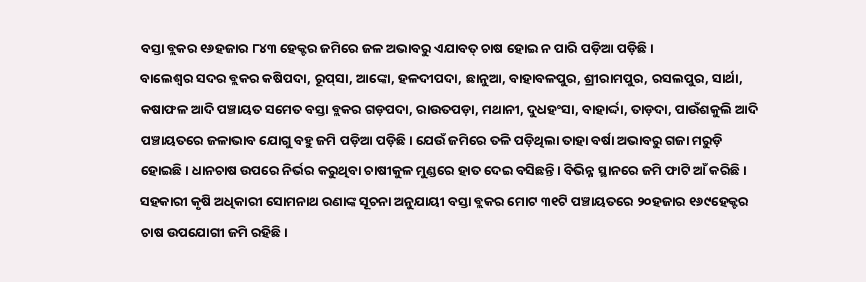ବସ୍ତା ବ୍ଲକର ୧୬ହଜାର ୮୪୩ ହେକ୍ଟର ଜମିରେ ଜଳ ଅଭାବରୁ ଏଯାବତ୍‌ ଚାଷ ହୋଇ ନ ପାରି ପଡ଼ିଆ ପଡ଼ିଛି।
ବାଲେଶ୍ୱର ସଦର ବ୍ଲକର କଷିପଦା, ରୂପ୍‌ସା, ଆଙ୍କୋ, ହଳଦୀପଦା, ଛାନୁଆ, ବାହାବଳପୁର, ଶ୍ରୀରାମପୁର, ରସଲପୁର, ସାର୍ଥା, କଷାଫଳ ଆଦି ପଞ୍ଚାୟତ ସମେତ ବସ୍ତା ବ୍ଲକର ଗଡ଼ପଦା, ରାଉତପଡ଼ା, ମଥାନୀ, ଦୁଧହଂସା, ବାହାର୍ଦ୍ଦା, ତାଡ଼ଦା, ପାଉଁଶକୁଲି ଆଦି ପଞ୍ଚାୟତରେ ଜଳାଭାବ ଯୋଗୁ ବହୁ ଜମି ପଡ଼ିଆ ପଡ଼ିଛି। ଯେଉଁ ଜମିରେ ତଳି ପଡ଼ିଥିଲା ତାହା ବର୍ଷା ଅଭାବରୁ ଗଜା ମରୁଡ଼ି ହୋଇଛି। ଧାନଚାଷ ଉପରେ ନିର୍ଭର କରୁଥିବା ଚାଷୀକୁଳ ମୁଣ୍ଡରେ ହାତ ଦେଇ ବସିଛନ୍ତି। ବିଭିନ୍ନ ସ୍ଥାନରେ ଜମି ଫାଟି ଆଁ କରିଛି।
ସହକାରୀ କୃଷି ଅଧିକାରୀ ସୋମନାଥ ରଣାଙ୍କ ସୂଚନା ଅନୁଯାୟୀ ବସ୍ତା ବ୍ଲକର ମୋଟ ୩୧ଟି ପଞ୍ଚାୟତରେ ୨୦ହଜାର ୧୬୯ହେକ୍ଟର ଚାଷ ଉପଯୋଗୀ ଜମି ରହିଛି।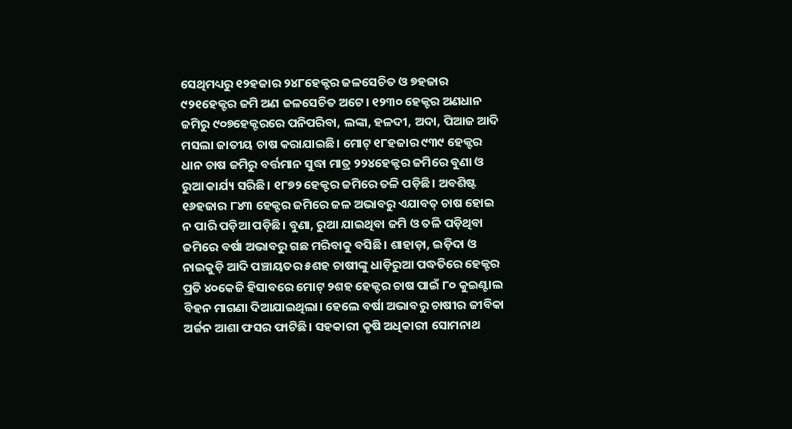ସେଥିମଧ୍ୟରୁ ୧୨ହଜାର ୨୪୮ହେକ୍ଟର ଜଳସେଚିତ ଓ ୭ହଜାର ୯୨୧ହେକ୍ଟର ଜମି ଅଣ ଜଳସେଚିତ ଅଟେ। ୧୨୩୦ ହେକ୍ଟର ଅଣଧାନ ଜମିରୁ ୯୦୭ହେକ୍ଟରରେ ପନିପରିବା, ଲଙ୍କା, ହଳଦୀ, ଅଦା, ପିଆଜ ଆଦି ମସଲା ଜାତୀୟ ଚାଷ କରାଯାଇଛି। ମୋଟ୍‌ ୧୮ହଜାର ୯୩୯ ହେକ୍ଟର ଧାନ ଚାଷ ଜମିରୁ ବର୍ତ୍ତମାନ ସୁଦ୍ଧା ମାତ୍ର ୨୨୪ହେକ୍ଟର ଜମିରେ ବୁଣା ଓ ରୁଆ କାର୍ଯ୍ୟ ସରିଛି। ୧୮୭୨ ହେକ୍ଟର ଜମିରେ ତଳି ପଡ଼ିଛି। ଅବଶିଷ୍ଟ ୧୬ହଜାର ୮୪୩ ହେକ୍ଟର ଜମିରେ ଜଳ ଅଭାବରୁ ଏଯାବତ୍‌ ଚାଷ ହୋଇ ନ ପାରି ପଡ଼ିଆ ପଡ଼ିଛି। ବୁଣା, ରୁଆ ଯାଇଥିବା ଜମି ଓ ତଳି ପଡ଼ିଥିବା ଜମିରେ ବର୍ଷା ଅଭାବରୁ ଗଛ ମରିବାକୁ ବସିଛି। ଶାହାଡ଼ା, ଇଡ଼ିଦା ଓ ନାଇକୁଡ଼ି ଆଦି ପଞ୍ଚାୟତର ୫ଶହ ଚାଷୀଙ୍କୁ ଧାଡ଼ିରୁଆ ପଦ୍ଧତିରେ ହେକ୍ଟର ପ୍ରତି ୪୦କେଜି ହିସାବରେ ମୋଟ୍‌ ୨ଶହ ହେକ୍ଟର ଚାଷ ପାଇଁ ୮୦ କୁଇଣ୍ଟାଲ ବିହନ ମାଗଣା ଦିଆଯାଇଥିଲା। ହେଲେ ବର୍ଷା ଅଭାବରୁ ଚାଷୀର ଜୀବିକା ଅର୍ଜନ ଆଶା ଫସର ଫାଟିଛି। ସହକାରୀ କୃଷି ଅଧିକାରୀ ସୋମନାଥ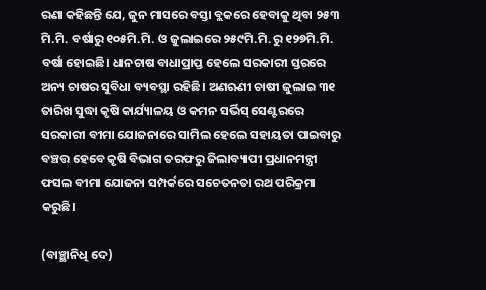ରଣା କହିଛନ୍ତି ଯେ, ଜୁନ ମାସରେ ବସ୍ତା ବ୍ଲକରେ ହେବାକୁ ଥିବା ୨୫୩ ମି.ମି. ବର୍ଷାରୁ ୧୦୫ମି.ମି. ଓ ଜୁଲାଇରେ ୨୫୯ମି.ମି.ରୁ ୧୨୭ମି.ମି. ବର୍ଷା ହୋଇଛି। ଧାନଚାଷ ବାଧାପ୍ରାପ୍ତ ହେଲେ ସରକାରୀ ସ୍ତରରେ ଅନ୍ୟ ଚାଷର ସୁବିଧା ବ୍ୟବସ୍ଥା ରହିଛି। ଅଣଋଣୀ ଚାଷୀ ଜୁଲାଇ ୩୧ ତାରିଖ ସୁଦ୍ଧା କୃଷି କାର୍ଯ୍ୟାଳୟ ଓ କମନ ସର୍ଭିସ୍‌ ସେଣ୍ଟରରେ ସରକାରୀ ବୀମା ଯୋଜନାରେ ସାମିଲ ହେଲେ ସହାୟତା ପାଇବାରୁ ବଞ୍ଚତ୍ତ ହେବେ କୃଷି ବିଭାଗ ତରଫରୁ ଜିଲାବ୍ୟାପୀ ପ୍ରଧାନମନ୍ତ୍ରୀ ଫସଲ ବୀମା ଯୋଜନା ସମ୍ପର୍କରେ ସଚେତନତା ରଥ ପରିକ୍ରମା କରୁଛି।

(ବାଞ୍ଛାନିଧି ଦେ)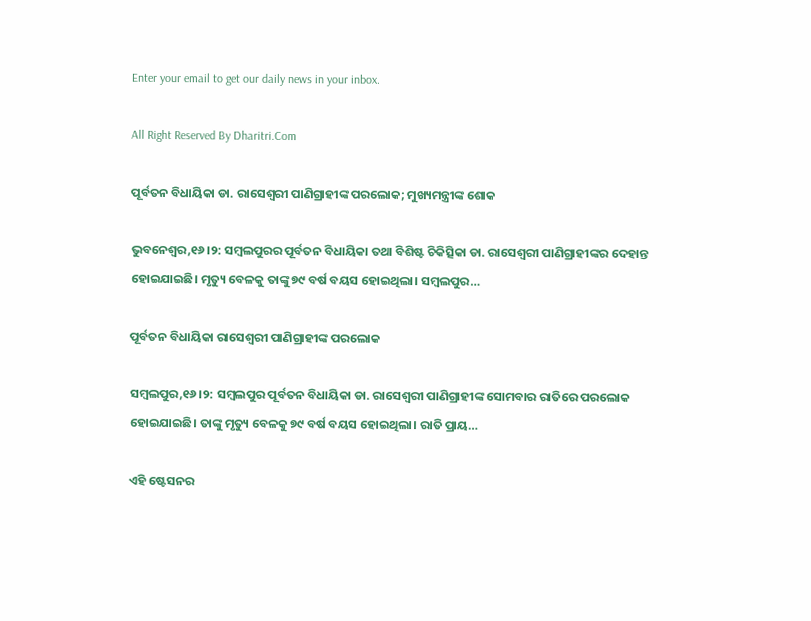Enter your email to get our daily news in your inbox.

All Right Reserved By Dharitri.Com

ପୂର୍ବତନ ବିଧାୟିକା ଡା. ରାସେଶ୍ବରୀ ପାଣିଗ୍ରାହୀଙ୍କ ପରଲୋକ; ମୁଖ୍ୟମନ୍ତ୍ରୀଙ୍କ ଶୋକ

ଭୁବନେଶ୍ୱର,୧୬।୨: ସମ୍ବଲପୁରର ପୂର୍ବତନ ବିଧାୟିକା ତଥା ବିଶିଷ୍ଟ ଚିକିତ୍ସିକା ଡା. ରାସେଶ୍ବରୀ ପାଣିଗ୍ରାହୀଙ୍କର ଦେହାନ୍ତ ହୋଇଯାଇଛି। ମୃତ୍ୟୁ ବେଳକୁ ତାଙ୍କୁ ୭୯ ବର୍ଷ ବୟସ ହୋଇଥିଲା। ସମ୍ବଲପୁର…

ପୂର୍ବତନ ବିଧାୟିକା ରାସେଶ୍ୱରୀ ପାଣିଗ୍ରାହୀଙ୍କ ପରଲୋକ

ସମ୍ୱଲପୁର,୧୬।୨: ସମ୍ୱଲପୁର ପୂର୍ବତନ ବିଧାୟିକା ଡା. ରାସେଶ୍ୱରୀ ପାଣିଗ୍ରାହୀଙ୍କ ସୋମବାର ରାତିରେ ପରଲୋକ ହୋଇଯାଇଛି। ତାଙ୍କୁ ମୃତ୍ୟୁ ବେଳକୁ ୭୯ ବର୍ଷ ବୟସ ହୋଇଥିଲା। ରାତି ପ୍ରାୟ…

ଏହି ଷ୍ଟେସନର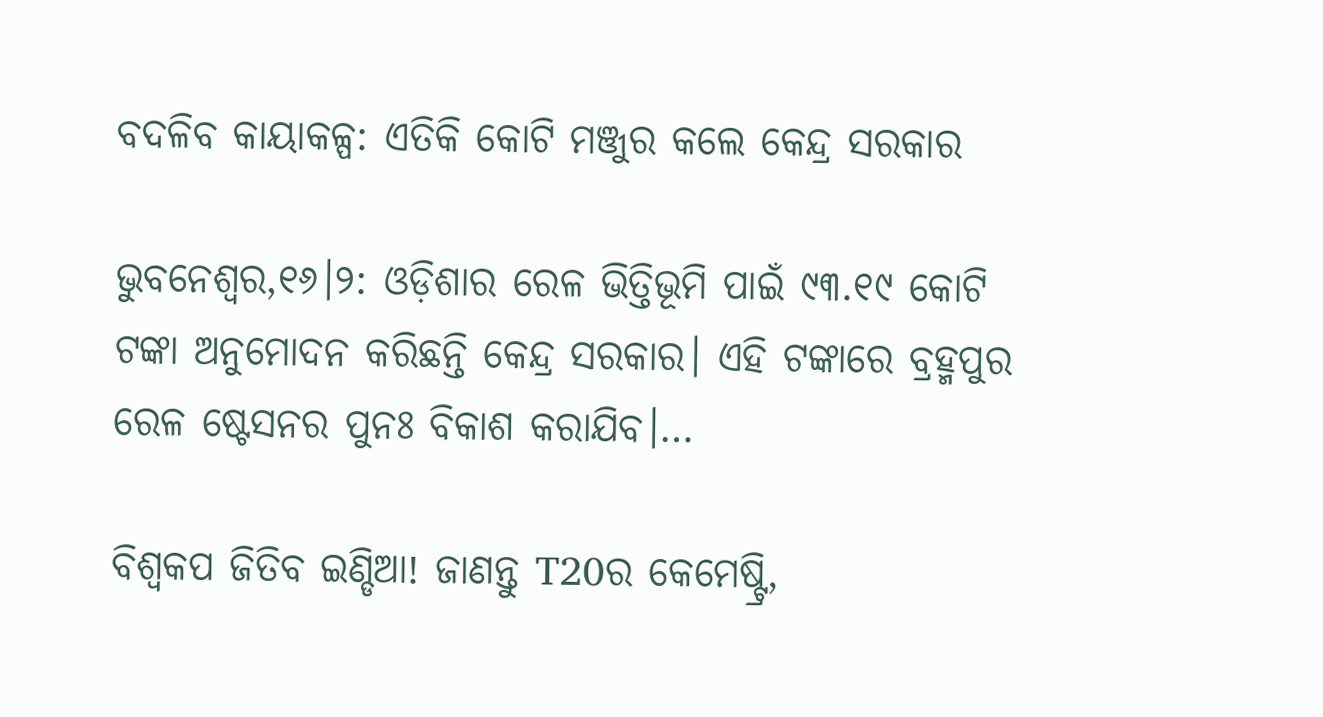ବଦଳିବ କାୟାକଳ୍ପ: ଏତିକି କୋଟି ମଞ୍ଜୁର କଲେ କେନ୍ଦ୍ର ସରକାର

ଭୁବନେଶ୍ୱର,୧୬।୨: ଓଡ଼ିଶାର ରେଳ ଭିତ୍ତିଭୂମି ପାଇଁ ୯୩.୧୯ କୋଟି ଟଙ୍କା ଅନୁମୋଦନ କରିଛନ୍ତି କେନ୍ଦ୍ର ସରକାର। ଏହି ଟଙ୍କାରେ ବ୍ରହ୍ମପୁର ରେଳ ଷ୍ଟେସନର ପୁନଃ ବିକାଶ କରାଯିବ।…

ବିଶ୍ୱକପ ଜିତିବ ଇଣ୍ଡିଆ! ଜାଣନ୍ତୁ T20ର କେମେଷ୍ଟ୍ରି,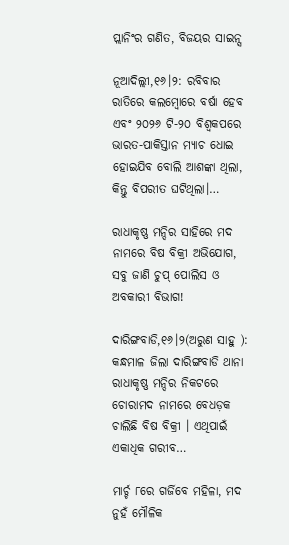ପ୍ଲାନିଂର ଗଣିତ, ବିଜୟର ସାଇନ୍ସ

ନୂଆଦିଲ୍ଲୀ,୧୬।୨: ରବିବାର ରାତିରେ କଲମ୍ବୋରେ ବର୍ଷା ହେବ ଏବଂ ୨୦୨୬ ଟି-୨୦ ବିଶ୍ୱକପରେ ଭାରତ-ପାକିସ୍ତାନ ମ୍ୟାଚ ଧୋଇ ହୋଇଯିବ ବୋଲି ଆଶଙ୍କା ଥିଲା, କିନ୍ତୁ ବିପରୀତ ଘଟିଥିଲା।…

ରାଧାକୃଷ୍ଣ ମନ୍ଦିର ସାହିରେ ମଦ ନାମରେ ବିଷ ବିକ୍ରୀ ଅଭିଯୋଗ, ସବୁ ଜାଣି ଚୁପ୍ ପୋଲିସ ଓ ଅବକାରୀ ବିଭାଗ!

ଦାରିଙ୍ଗବାଡି,୧୬।୨(ଅରୁଣ ସାହୁ ): କନ୍ଧମାଳ ଜିଲା ଦାରିଙ୍ଗବାଡି ଥାନା ରାଧାକୃଷ୍ଣ ମନ୍ଦିର ନିକଟରେ ଚୋରାମଦ ନାମରେ ବେଧଡ଼କ ଚାଲିଛି ବିଷ ବିକ୍ରୀ । ଏଥିପାଇଁ ଏକାଧିକ ଗରୀବ…

ମାର୍ଚ୍ଚ ୮ରେ ଗର୍ଜିବେ ମହିଳା, ମଦ ନୁହଁ ମୌଳିକ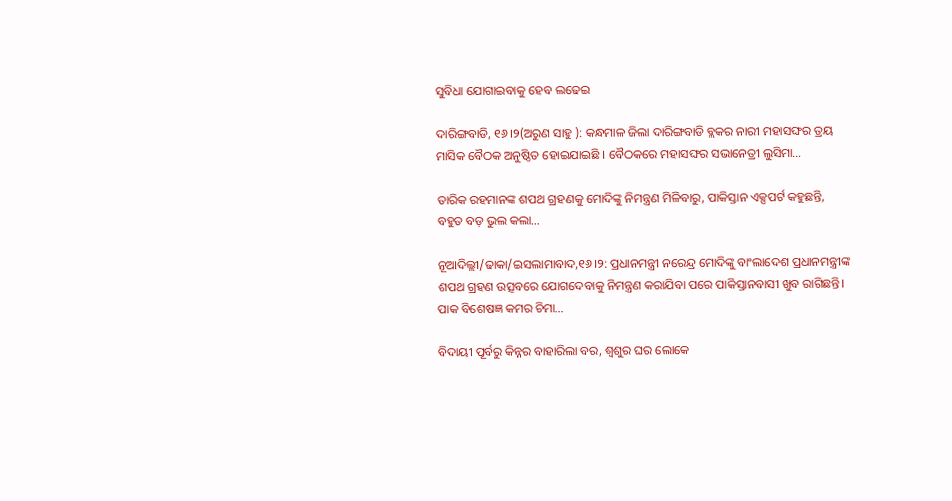ସୁବିଧା ଯୋଗାଇବାକୁ ହେବ ଲଢେଇ

ଦାରିଙ୍ଗବାଡି, ୧୬।୨(ଅରୁଣ ସାହୁ ): କନ୍ଧମାଳ ଜିଲା ଦାରିଙ୍ଗବାଡି ବ୍ଲକର ନାରୀ ମହାସଙ୍ଘର ତ୍ରୟ ମାସିକ ବୈଠକ ଅନୁଷ୍ଠିତ ହୋଇଯାଇଛି । ବୈଠକରେ ମହାସଙ୍ଘର ସଭାନେତ୍ରୀ ଲୁସିମା…

ତାରିକ ରହମାନଙ୍କ ଶପଥ ଗ୍ରହଣକୁ ମୋଦିଙ୍କୁ ନିମନ୍ତ୍ରଣ ମିଳିବାରୁ, ପାକିସ୍ତାନ ଏକ୍ସପର୍ଟ କହୁଛନ୍ତି, ବହୁତ ବଡ଼ ଭୁଲ କଲା…

ନୂଆଦିଲ୍ଲୀ/ଢାକା/ଇସଲାମାବାଦ,୧୬।୨: ପ୍ରଧାନମନ୍ତ୍ରୀ ନରେନ୍ଦ୍ର ମୋଦିଙ୍କୁ ବାଂଲାଦେଶ ପ୍ରଧାନମନ୍ତ୍ରୀଙ୍କ ଶପଥ ଗ୍ରହଣ ଉତ୍ସବରେ ଯୋଗଦେବାକୁ ନିମନ୍ତ୍ରଣ କରାଯିବା ପରେ ପାକିସ୍ତାନବାସୀ ଖୁବ ରାଗିଛନ୍ତି। ପାକ ବିଶେଷଜ୍ଞ କମର ଚିମା…

ବିଦାୟୀ ପୂର୍ବରୁ କିନ୍ନର ବାହାରିଲା ବର, ଶ୍ବଶୁର ଘର ଲୋକେ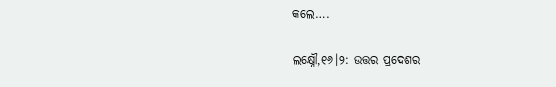କଲେ….

ଲକ୍ଷ୍ନୌ,୧୬।୨: ଉତ୍ତର ପ୍ରଦେଶର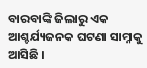ବାରବାଙ୍କି ଜିଲାରୁ ଏକ ଆଶ୍ଚର୍ଯ୍ୟଜନକ ଘଟଣା ସାମ୍ନାକୁ ଆସିଛି ।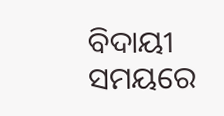ବିଦାୟୀ ସମୟରେ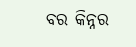ବର କିନ୍ନର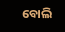ବୋଲି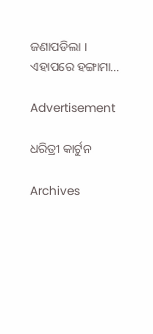ଜଣାପଡିଲା । ଏହାପରେ ହଙ୍ଗାମା…

Advertisement

ଧରିତ୍ରୀ କାର୍ଟୁନ

Archives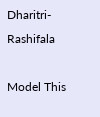Dharitri-Rashifala

Model This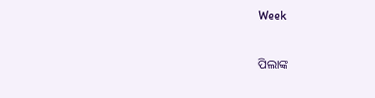Week

ପିଲାଙ୍କ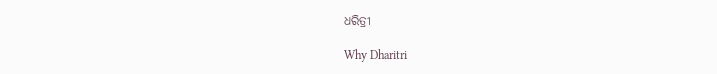ଧରିତ୍ରୀ

Why Dharitri